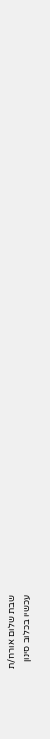שבת שלום אורח/ת
עכשיו בכלוב סינון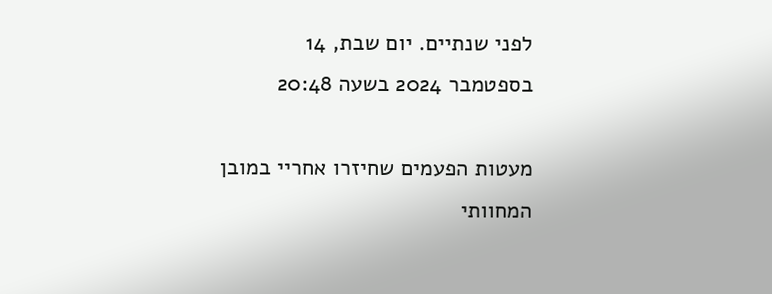לפני שנתיים. יום שבת, 14 בספטמבר 2024 בשעה 20:48

מעטות הפעמים שחיזרו אחריי במובן המחוותי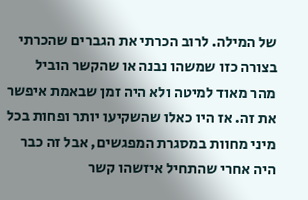של המילה. לרוב הכרתי את הגברים שהכרתי בצורה כזו שמשהו נבנה או שהקשר הוביל מהר מאוד למיטה ולא היה זמן שבאמת איפשר את זה. אז היו כאלו שהשקיעו יותר ופחות בכל מיני מחוות במסגרת המפגשים, אבל זה כבר היה אחרי שהתחיל איזשהו קשר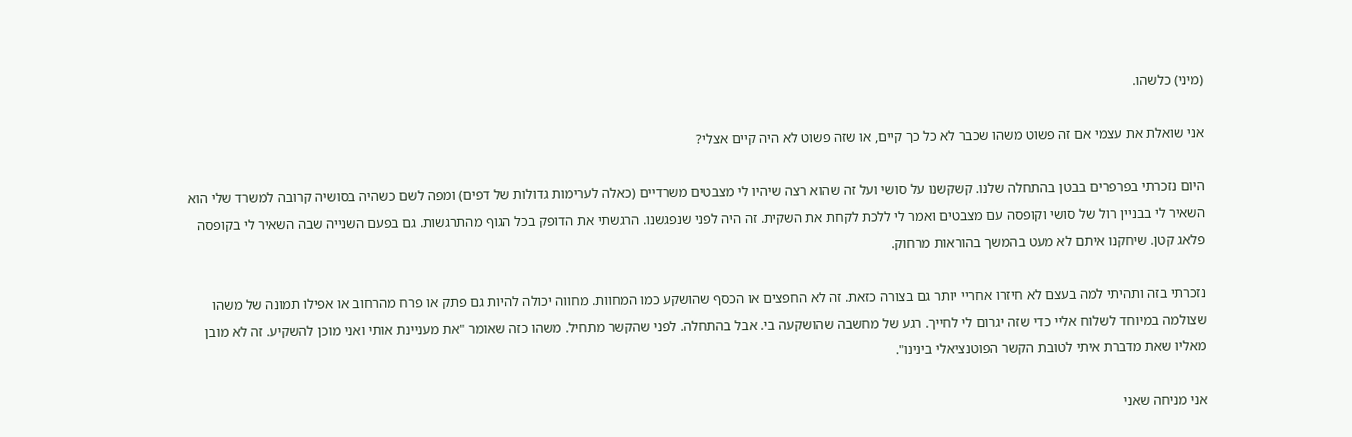(מיני) כלשהו.

אני שואלת את עצמי אם זה פשוט משהו שכבר לא כל כך קיים, או שזה פשוט לא היה קיים אצלי?

היום נזכרתי בפרפרים בבטן בהתחלה שלנו. קשקשנו על סושי ועל זה שהוא רצה שיהיו לי מצבטים משרדיים (כאלה לערימות גדולות של דפים) ומפה לשם כשהיה בסושיה קרובה למשרד שלי הוא השאיר לי בבניין רול של סושי וקופסה עם מצבטים ואמר לי ללכת לקחת את השקית. זה היה לפני שנפגשנו. הרגשתי את הדופק בכל הגוף מהתרגשות. גם בפעם השנייה שבה השאיר לי בקופסה פלאג קטן. שיחקנו איתם לא מעט בהמשך בהוראות מרחוק.

נזכרתי בזה ותהיתי למה בעצם לא חיזרו אחריי יותר גם בצורה כזאת. זה לא החפצים או הכסף שהושקע כמו המחוות. מחווה יכולה להיות גם פתק או פרח מהרחוב או אפילו תמונה של משהו שצולמה במיוחד לשלוח אליי כדי שזה יגרום לי לחייך. רגע של מחשבה שהושקעה בי. אבל בהתחלה. לפני שהקשר מתחיל. משהו כזה שאומר "את מעניינת אותי ואני מוכן להשקיע. זה לא מובן מאליו שאת מדברת איתי לטובת הקשר הפוטנציאלי בינינו".

אני מניחה שאני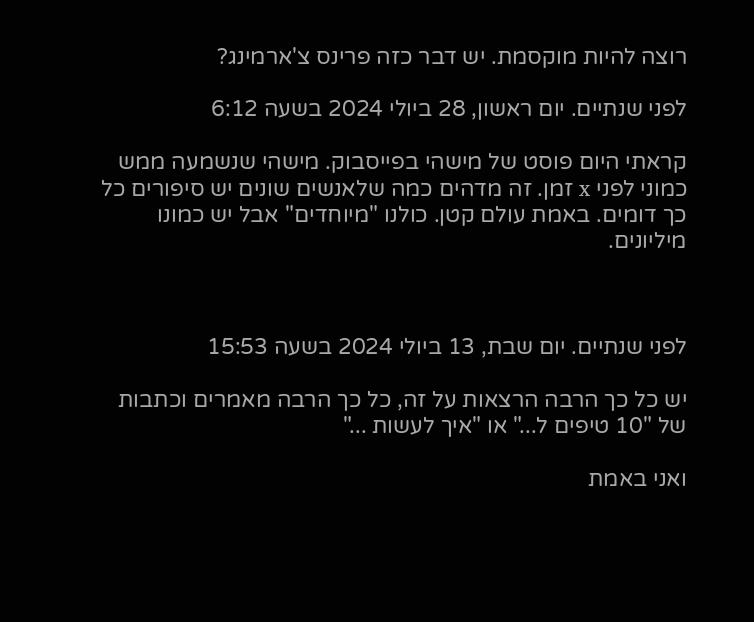רוצה להיות מוקסמת. יש דבר כזה פרינס צ'ארמינג?

לפני שנתיים. יום ראשון, 28 ביולי 2024 בשעה 6:12

קראתי היום פוסט של מישהי בפייסבוק. מישהי שנשמעה ממש כמוני לפני x זמן. זה מדהים כמה שלאנשים שונים יש סיפורים כל כך דומים. באמת עולם קטן. כולנו "מיוחדים" אבל יש כמונו מיליונים.



לפני שנתיים. יום שבת, 13 ביולי 2024 בשעה 15:53

יש כל כך הרבה הרצאות על זה, כל כך הרבה מאמרים וכתבות של "10 טיפים ל..." או "איך לעשות ..."

ואני באמת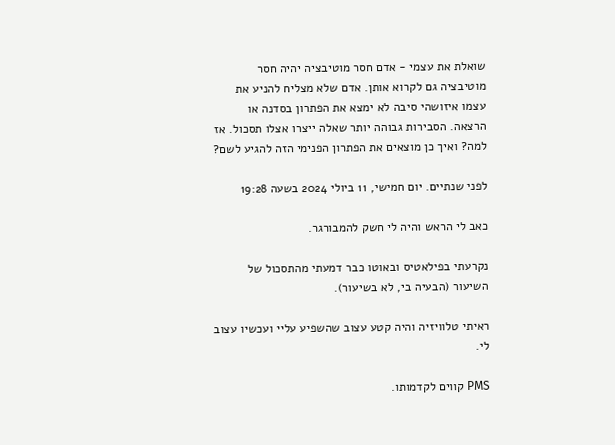שואלת את עצמי - אדם חסר מוטיבציה יהיה חסר מוטיבציה גם לקרוא אותן. אדם שלא מצליח להניע את עצמו איזושהי סיבה לא ימצא את הפתרון בסדנה או הרצאה. הסבירות גבוהה יותר שאלה ייצרו אצלו תסכול. אז למה? ואיך כן מוצאים את הפתרון הפנימי הזה להגיע לשם?

לפני שנתיים. יום חמישי, 11 ביולי 2024 בשעה 19:28

כאב לי הראש והיה לי חשק להמבורגר.

נקרעתי בפילאטיס ובאוטו כבר דמעתי מהתסכול של השיעור (הבעיה בי, לא בשיעור).

ראיתי טלוויזיה והיה קטע עצוב שהשפיע עליי ועכשיו עצוב לי.

PMS קווים לקדמותו.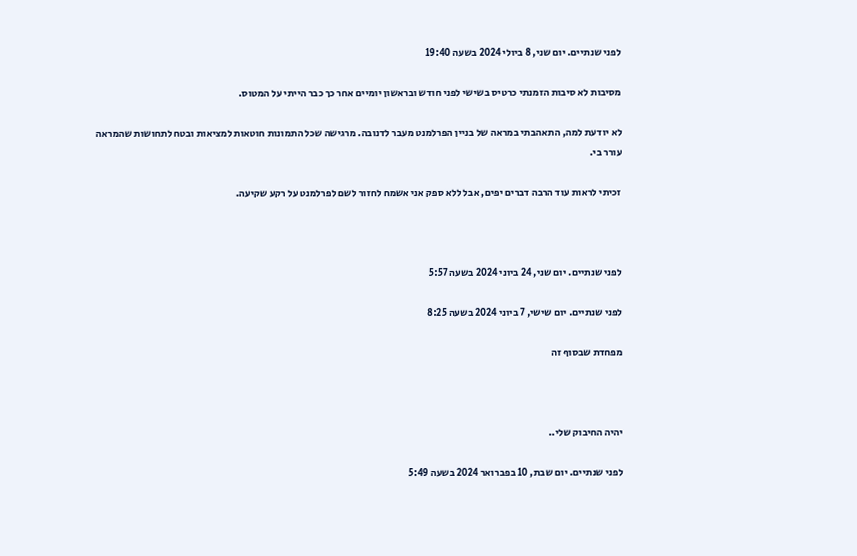לפני שנתיים. יום שני, 8 ביולי 2024 בשעה 19:40

מסיבות לא סיבות הזמנתי כרטיס בשישי לפני חודש ובראשון יומיים אחר כך כבר הייתי על המטוס.

לא יודעת למה, התאהבתי במראה של בניין הפרלמנט מעבר לדנובה. מרגישה שכל התמונות חוטאות למציאות ובטח לתחושות שהמראה עורר בי.

זכיתי לראות עוד הרבה דברים יפים, אבל ללא ספק אני אשמח לחזור לשם לפרלמנט על רקע שקיעה.



לפני שנתיים. יום שני, 24 ביוני 2024 בשעה 5:57

לפני שנתיים. יום שישי, 7 ביוני 2024 בשעה 8:25

מפחדת שבסוף זה



יהיה החיבוק שלי..

לפני שנתיים. יום שבת, 10 בפברואר 2024 בשעה 5:49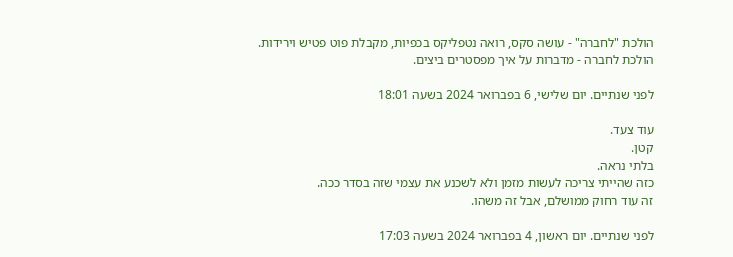הולכת "לחברה" - עושה סקס, רואה נטפליקס בכפיות, מקבלת פוט פטיש וירידות.
הולכת לחברה - מדברות על איך מפסטרים ביצים.

לפני שנתיים. יום שלישי, 6 בפברואר 2024 בשעה 18:01

עוד צעד.
קטן.
בלתי נראה.
כזה שהייתי צריכה לעשות מזמן ולא לשכנע את עצמי שזה בסדר ככה.
זה עוד רחוק ממושלם, אבל זה משהו.

לפני שנתיים. יום ראשון, 4 בפברואר 2024 בשעה 17:03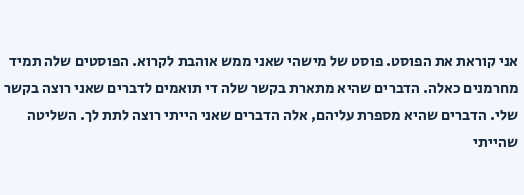אני קוראת את הפוסט. פוסט של מישהי שאני ממש אוהבת לקרוא. הפוסטים שלה תמיד מחרמנים כאלה. הדברים שהיא מתארת בקשר שלה די תואמים לדברים שאני רוצה בקשר שלי. הדברים שהיא מספרת עליהם, אלה הדברים שאני הייתי רוצה לתת לך. השליטה שהייתי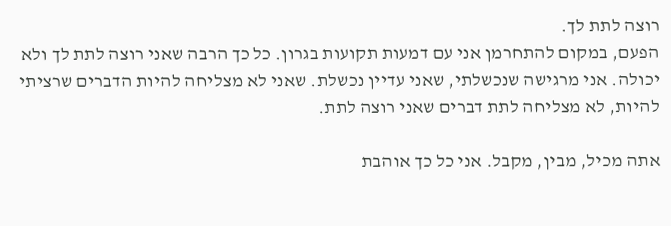רוצה לתת לך.
הפעם, במקום להתחרמן אני עם דמעות תקועות בגרון. כל כך הרבה שאני רוצה לתת לך ולא יכולה. אני מרגישה שנכשלתי, שאני עדיין נכשלת. שאני לא מצליחה להיות הדברים שרציתי להיות, לא מצליחה לתת דברים שאני רוצה לתת.

אתה מכיל, מבין, מקבל. אני כל כך אוהבת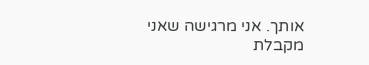אותך. אני מרגישה שאני מקבלת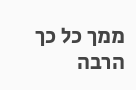ממך כל כך הרבה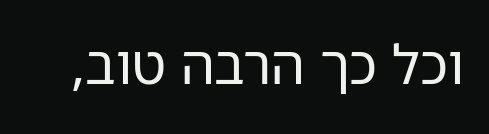וכל כך הרבה טוב,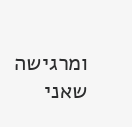ומרגישה שאני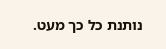נותנת כל כך מעט.